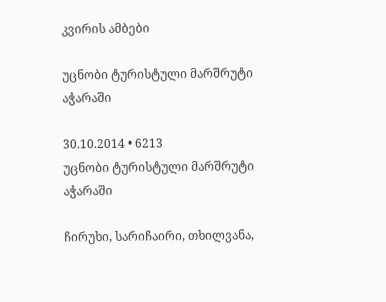კვირის ამბები

უცნობი ტურისტული მარშრუტი აჭარაში

30.10.2014 • 6213
უცნობი ტურისტული მარშრუტი აჭარაში

ჩირუხი, სარიჩაირი, თხილვანა,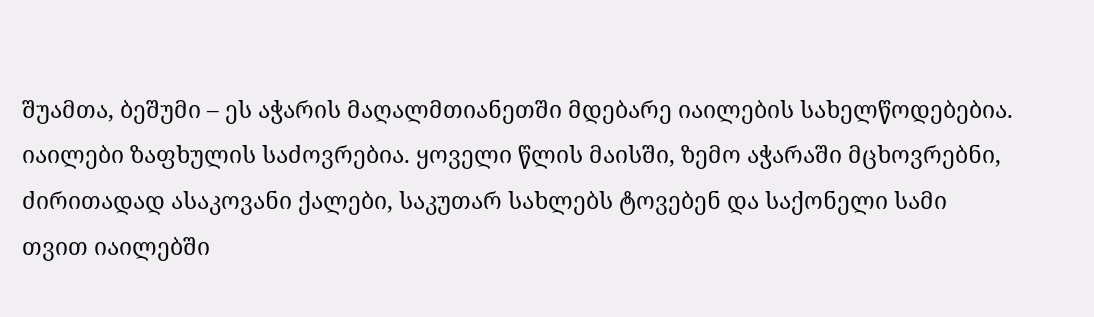შუამთა, ბეშუმი – ეს აჭარის მაღალმთიანეთში მდებარე იაილების სახელწოდებებია. იაილები ზაფხულის საძოვრებია. ყოველი წლის მაისში, ზემო აჭარაში მცხოვრებნი, ძირითადად ასაკოვანი ქალები, საკუთარ სახლებს ტოვებენ და საქონელი სამი თვით იაილებში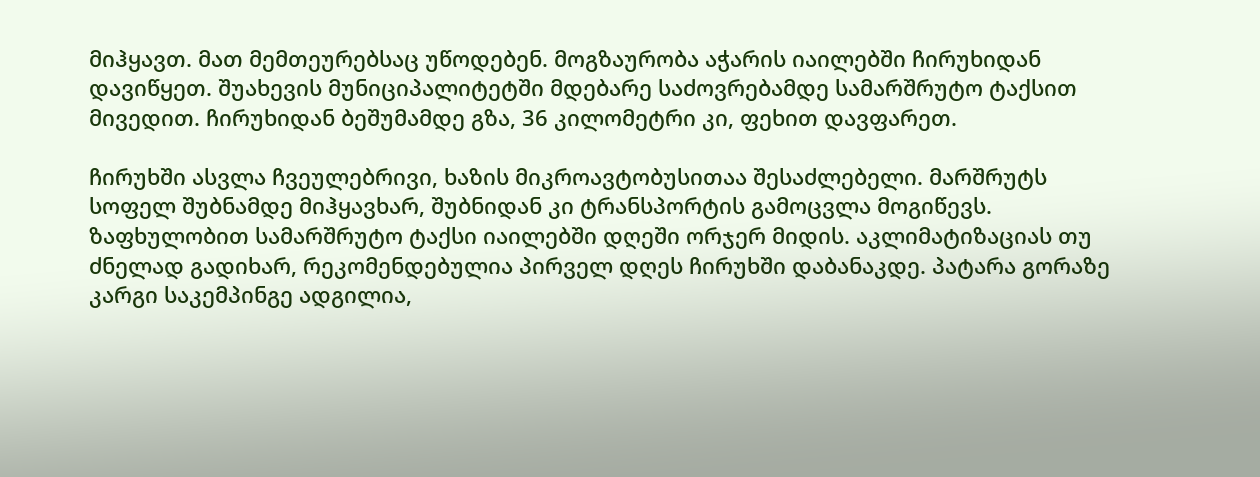მიჰყავთ. მათ მემთეურებსაც უწოდებენ. მოგზაურობა აჭარის იაილებში ჩირუხიდან დავიწყეთ. შუახევის მუნიციპალიტეტში მდებარე საძოვრებამდე სამარშრუტო ტაქსით მივედით. ჩირუხიდან ბეშუმამდე გზა, 36 კილომეტრი კი, ფეხით დავფარეთ.

ჩირუხში ასვლა ჩვეულებრივი, ხაზის მიკროავტობუსითაა შესაძლებელი. მარშრუტს სოფელ შუბნამდე მიჰყავხარ, შუბნიდან კი ტრანსპორტის გამოცვლა მოგიწევს. ზაფხულობით სამარშრუტო ტაქსი იაილებში დღეში ორჯერ მიდის. აკლიმატიზაციას თუ ძნელად გადიხარ, რეკომენდებულია პირველ დღეს ჩირუხში დაბანაკდე. პატარა გორაზე კარგი საკემპინგე ადგილია,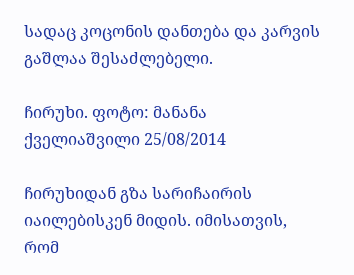სადაც კოცონის დანთება და კარვის გაშლაა შესაძლებელი.

ჩირუხი. ფოტო: მანანა ქველიაშვილი 25/08/2014

ჩირუხიდან გზა სარიჩაირის იაილებისკენ მიდის. იმისათვის, რომ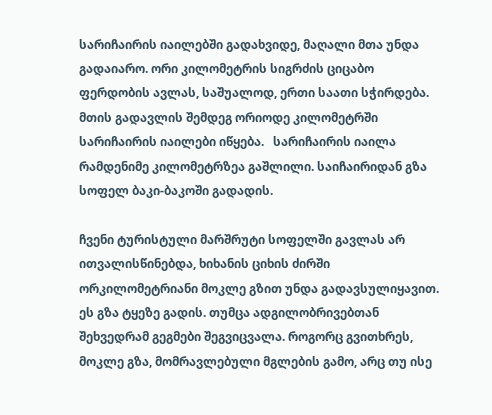სარიჩაირის იაილებში გადახვიდე, მაღალი მთა უნდა გადაიარო. ორი კილომეტრის სიგრძის ციცაბო ფერდობის ავლას, საშუალოდ, ერთი საათი სჭირდება. მთის გადავლის შემდეგ ორიოდე კილომეტრში სარიჩაირის იაილები იწყება.   სარიჩაირის იაილა რამდენიმე კილომეტრზეა გაშლილი. საიჩაირიდან გზა სოფელ ბაკი-ბაკოში გადადის.

ჩვენი ტურისტული მარშრუტი სოფელში გავლას არ ითვალისწინებდა, ხიხანის ციხის ძირში ორკილომეტრიანი მოკლე გზით უნდა გადავსულიყავით. ეს გზა ტყეზე გადის. თუმცა ადგილობრივებთან შეხვედრამ გეგმები შეგვიცვალა. როგორც გვითხრეს, მოკლე გზა, მომრავლებული მგლების გამო, არც თუ ისე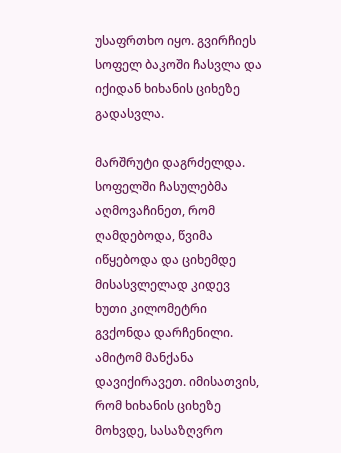უსაფრთხო იყო. გვირჩიეს სოფელ ბაკოში ჩასვლა და იქიდან ხიხანის ციხეზე გადასვლა.

მარშრუტი დაგრძელდა. სოფელში ჩასულებმა აღმოვაჩინეთ, რომ ღამდებოდა, წვიმა იწყებოდა და ციხემდე მისასვლელად კიდევ ხუთი კილომეტრი გვქონდა დარჩენილი. ამიტომ მანქანა დავიქირავეთ. იმისათვის, რომ ხიხანის ციხეზე მოხვდე, სასაზღვრო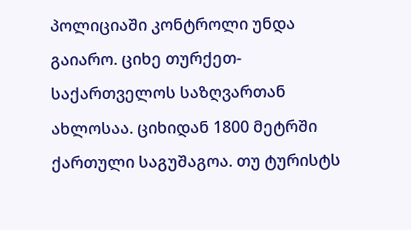პოლიციაში კონტროლი უნდა გაიარო. ციხე თურქეთ-საქართველოს საზღვართან ახლოსაა. ციხიდან 1800 მეტრში ქართული საგუშაგოა. თუ ტურისტს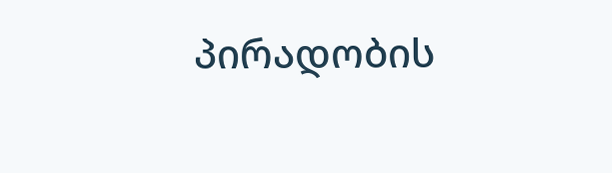პირადობის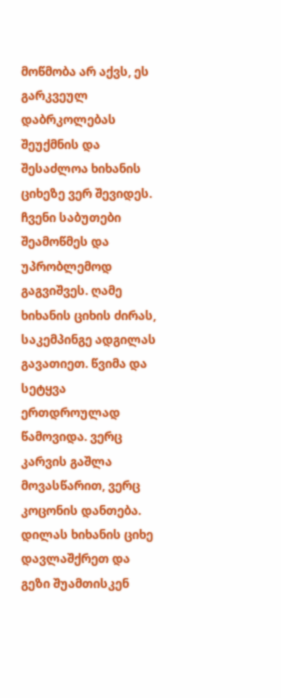მოწმობა არ აქვს, ეს გარკვეულ დაბრკოლებას შეუქმნის და შესაძლოა ხიხანის ციხეზე ვერ შევიდეს. ჩვენი საბუთები შეამოწმეს და უპრობლემოდ გაგვიშვეს. ღამე ხიხანის ციხის ძირას, საკემპინგე ადგილას გავათიეთ. წვიმა და სეტყვა ერთდროულად წამოვიდა. ვერც კარვის გაშლა მოვასწარით, ვერც კოცონის დანთება. დილას ხიხანის ციხე დავლაშქრეთ და გეზი შუამთისკენ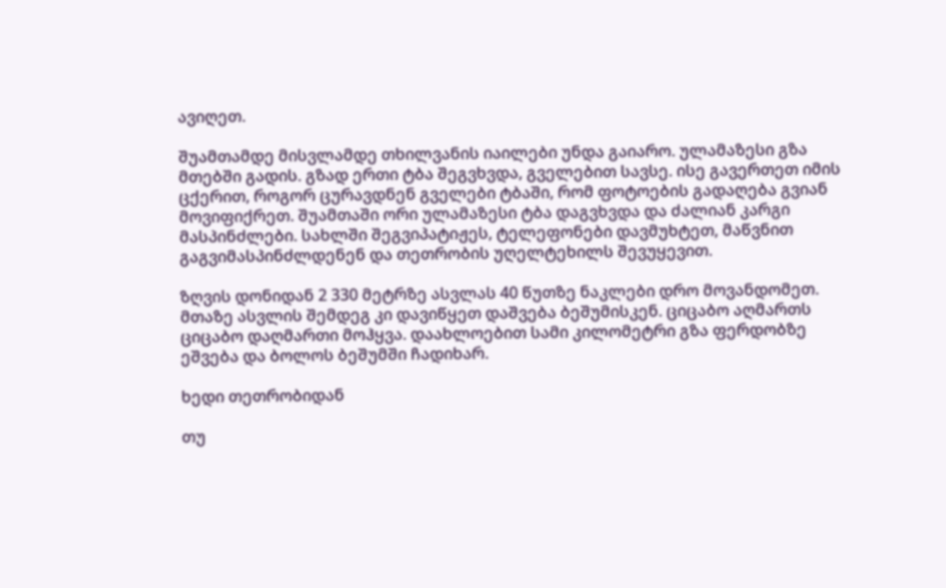ავიღეთ.

შუამთამდე მისვლამდე თხილვანის იაილები უნდა გაიარო. ულამაზესი გზა მთებში გადის. გზად ერთი ტბა შეგვხვდა, გველებით სავსე. ისე გავერთეთ იმის ცქერით, როგორ ცურავდნენ გველები ტბაში, რომ ფოტოების გადაღება გვიან მოვიფიქრეთ. შუამთაში ორი ულამაზესი ტბა დაგვხვდა და ძალიან კარგი მასპინძლები. სახლში შეგვიპატიჟეს, ტელეფონები დავმუხტეთ, მაწვნით გაგვიმასპინძლდენენ და თეთრობის უღელტეხილს შევუყევით.

ზღვის დონიდან 2 330 მეტრზე ასვლას 40 წუთზე ნაკლები დრო მოვანდომეთ. მთაზე ასვლის შემდეგ კი დავიწყეთ დაშვება ბეშუმისკენ. ციცაბო აღმართს ციცაბო დაღმართი მოჰყვა. დაახლოებით სამი კილომეტრი გზა ფერდობზე ეშვება და ბოლოს ბეშუმში ჩადიხარ.

ხედი თეთრობიდან

თუ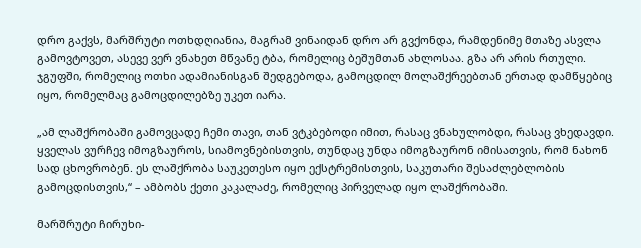დრო გაქვს, მარშრუტი ოთხდღიანია, მაგრამ ვინაიდან დრო არ გვქონდა, რამდენიმე მთაზე ასვლა გამოვტოვეთ, ასევე ვერ ვნახეთ მწვანე ტბა, რომელიც ბეშუმთან ახლოსაა. გზა არ არის რთული. ჯგუფში, რომელიც ოთხი ადამიანისგან შედგებოდა, გამოცდილ მოლაშქრეებთან ერთად დამწყებიც იყო, რომელმაც გამოცდილებზე უკეთ იარა.

„ამ ლაშქრობაში გამოვცადე ჩემი თავი, თან ვტკბებოდი იმით, რასაც ვნახულობდი, რასაც ვხედავდი. ყველას ვურჩევ იმოგზაუროს, სიამოვნებისთვის, თუნდაც უნდა იმოგზაურონ იმისათვის, რომ ნახონ სად ცხოვრობენ. ეს ლაშქრობა საუკეთესო იყო ექსტრემისთვის, საკუთარი შესაძლებლობის გამოცდისთვის,“ – ამბობს ქეთი კაკალაძე, რომელიც პირველად იყო ლაშქრობაში.

მარშრუტი ჩირუხი-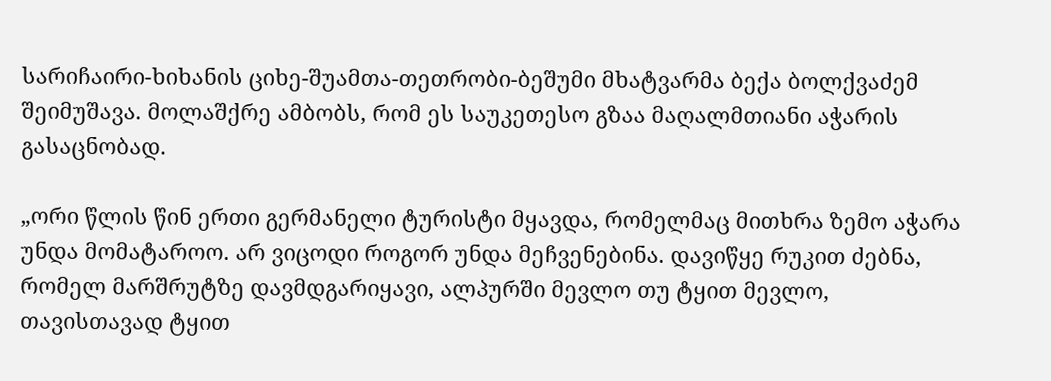სარიჩაირი-ხიხანის ციხე-შუამთა-თეთრობი-ბეშუმი მხატვარმა ბექა ბოლქვაძემ შეიმუშავა. მოლაშქრე ამბობს, რომ ეს საუკეთესო გზაა მაღალმთიანი აჭარის გასაცნობად.

„ორი წლის წინ ერთი გერმანელი ტურისტი მყავდა, რომელმაც მითხრა ზემო აჭარა უნდა მომატაროო. არ ვიცოდი როგორ უნდა მეჩვენებინა. დავიწყე რუკით ძებნა,  რომელ მარშრუტზე დავმდგარიყავი, ალპურში მევლო თუ ტყით მევლო, თავისთავად ტყით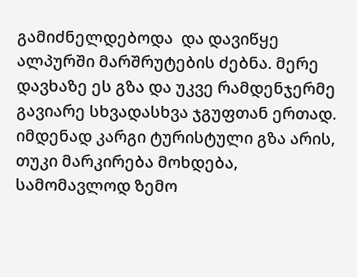გამიძნელდებოდა  და დავიწყე ალპურში მარშრუტების ძებნა. მერე დავხაზე ეს გზა და უკვე რამდენჯერმე გავიარე სხვადასხვა ჯგუფთან ერთად. იმდენად კარგი ტურისტული გზა არის, თუკი მარკირება მოხდება, სამომავლოდ ზემო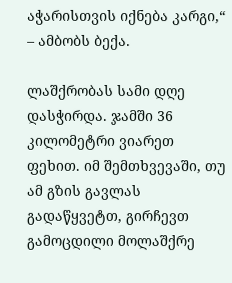აჭარისთვის იქნება კარგი,“ – ამბობს ბექა.

ლაშქრობას სამი დღე დასჭირდა. ჯამში 36 კილომეტრი ვიარეთ ფეხით. იმ შემთხვევაში, თუ ამ გზის გავლას გადაწყვეტთ, გირჩევთ გამოცდილი მოლაშქრე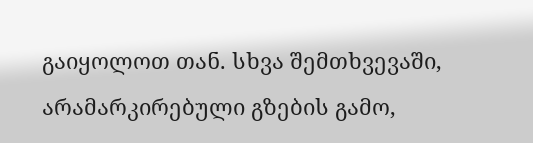გაიყოლოთ თან. სხვა შემთხვევაში, არამარკირებული გზების გამო,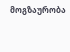მოგზაურობა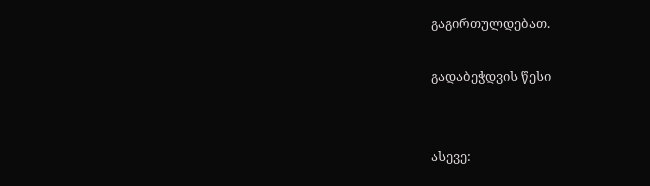გაგირთულდებათ.

გადაბეჭდვის წესი


ასევე: